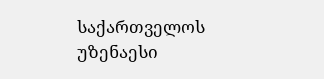საქართველოს უზენაესი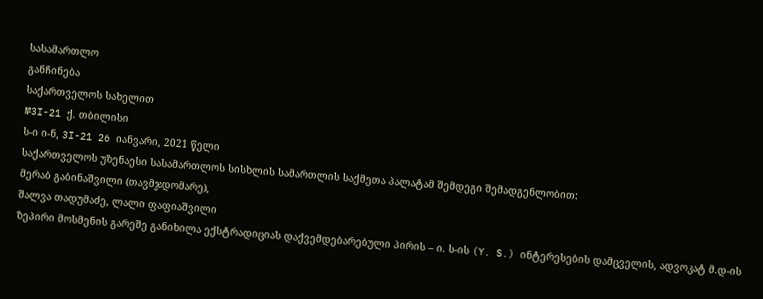სასამართლო
განჩინება
საქართველოს სახელით
№3I-21 ქ. თბილისი
ს-ი ი-ნ, 3I-21 26 იანვარი, 2021 წელი
საქართველოს უზენაესი სასამართლოს სისხლის სამართლის საქმეთა პალატამ შემდეგი შემადგენლობით:
მერაბ გაბინაშვილი (თავმჯდომარე),
შალვა თადუმაძე, ლალი ფაფიაშვილი
ზეპირი მოსმენის გარეშე განიხილა ექსტრადიციას დაქვემდებარებული პირის – ი. ს-ის (Y. S.) ინტერესების დამცველის, ადვოკატ მ.დ-ის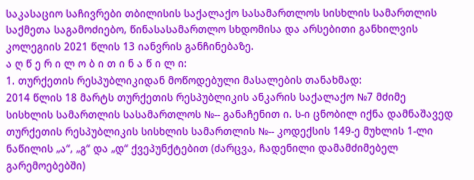საკასაციო საჩივრები თბილისის საქალაქო სასამართლოს სისხლის სამართლის საქმეთა საგამოძიებო, წინასასამართლო სხდომისა და არსებითი განხილვის კოლეგიის 2021 წლის 13 იანვრის განჩინებაზე.
ა ღ წ ე რ ი ლ ო ბ ი თ ი ნ ა წ ი ლ ი:
1. თურქეთის რესპუბლიკიდან მოწოდებული მასალების თანახმად:
2014 წლის 18 მარტს თურქეთის რესპუბლიკის ანკარის საქალაქო №7 მძიმე სისხლის სამართლის სასამართლოს №-- განაჩენით ი. ს-ი ცნობილ იქნა დამნაშავედ თურქეთის რესპუბლიკის სისხლის სამართლის №-- კოდექსის 149-ე მუხლის 1-ლი ნაწილის „ა“, „გ“ და „დ“ ქვეპუნქტებით (ძარცვა, ჩადენილი დამამძიმებელ გარემოებებში)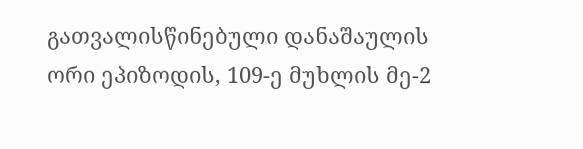გათვალისწინებული დანაშაულის ორი ეპიზოდის, 109-ე მუხლის მე-2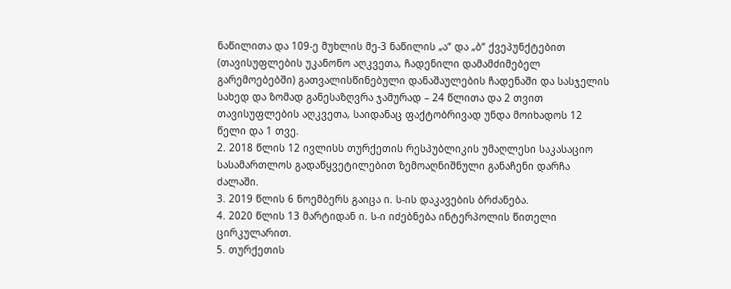ნაწილითა და 109-ე მუხლის მე-3 ნაწილის „ა“ და „ბ“ ქვეპუნქტებით (თავისუფლების უკანონო აღკვეთა, ჩადენილი დამამძიმებელ გარემოებებში) გათვალისწინებული დანაშაულების ჩადენაში და სასჯელის სახედ და ზომად განესაზღვრა ჯამურად – 24 წლითა და 2 თვით თავისუფლების აღკვეთა, საიდანაც ფაქტობრივად უნდა მოიხადოს 12 წელი და 1 თვე.
2. 2018 წლის 12 ივლისს თურქეთის რესპუბლიკის უმაღლესი საკასაციო სასამართლოს გადაწყვეტილებით ზემოაღნიშნული განაჩენი დარჩა ძალაში.
3. 2019 წლის 6 ნოემბერს გაიცა ი. ს-ის დაკავების ბრძანება.
4. 2020 წლის 13 მარტიდან ი. ს-ი იძებნება ინტერპოლის წითელი ცირკულარით.
5. თურქეთის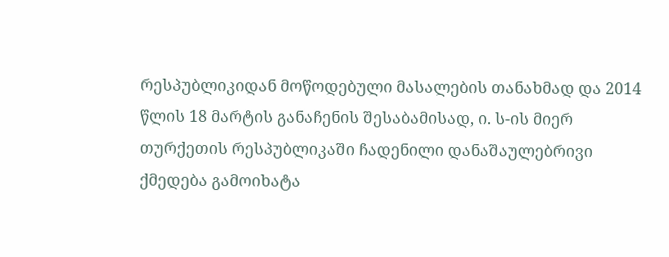რესპუბლიკიდან მოწოდებული მასალების თანახმად და 2014 წლის 18 მარტის განაჩენის შესაბამისად, ი. ს-ის მიერ თურქეთის რესპუბლიკაში ჩადენილი დანაშაულებრივი ქმედება გამოიხატა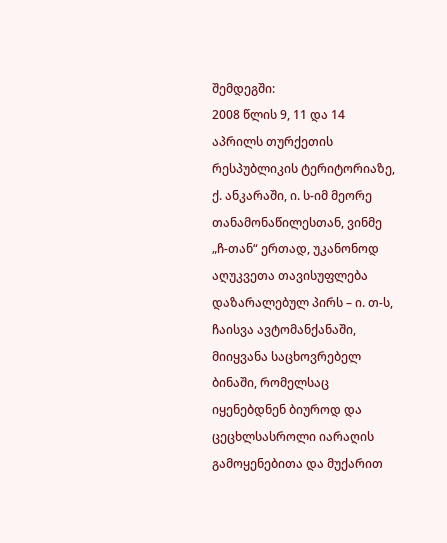შემდეგში:
2008 წლის 9, 11 და 14 აპრილს თურქეთის რესპუბლიკის ტერიტორიაზე, ქ. ანკარაში, ი. ს-იმ მეორე თანამონაწილესთან, ვინმე „ჩ-თან“ ერთად, უკანონოდ აღუკვეთა თავისუფლება დაზარალებულ პირს – ი. თ-ს, ჩაისვა ავტომანქანაში, მიიყვანა საცხოვრებელ ბინაში, რომელსაც იყენებდნენ ბიუროდ და ცეცხლსასროლი იარაღის გამოყენებითა და მუქარით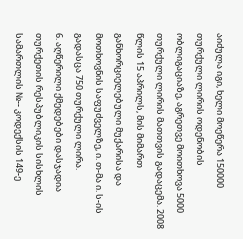აიძულა იგი, ხელი მოეწერა 150000 თურქული ლირის ოდენობის ობლიგაციაზე, აგრეთვე მოითხოვა 5000 თურქული ლირის მათთვის გადაცემა. 2008 წლის 15 აპრილს, მის მიმართ განხორციელებული მუქარისა და მოთხოვნის საფუძველზე, ი. თ-მა ი. ს-ის გადასცა 750 თურქული ლირა.
6. აღწერილი ქმედებები დასჯადია თურქეთის რესპუბლიკის სისხლის სამართლის №-- კოდექსის 149-ე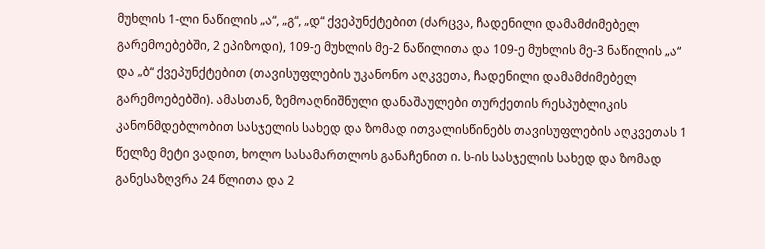მუხლის 1-ლი ნაწილის „ა“, „გ“, „დ“ ქვეპუნქტებით (ძარცვა, ჩადენილი დამამძიმებელ გარემოებებში, 2 ეპიზოდი), 109-ე მუხლის მე-2 ნაწილითა და 109-ე მუხლის მე-3 ნაწილის „ა“ და „ბ“ ქვეპუნქტებით (თავისუფლების უკანონო აღკვეთა, ჩადენილი დამამძიმებელ გარემოებებში). ამასთან, ზემოაღნიშნული დანაშაულები თურქეთის რესპუბლიკის კანონმდებლობით სასჯელის სახედ და ზომად ითვალისწინებს თავისუფლების აღკვეთას 1 წელზე მეტი ვადით, ხოლო სასამართლოს განაჩენით ი. ს-ის სასჯელის სახედ და ზომად განესაზღვრა 24 წლითა და 2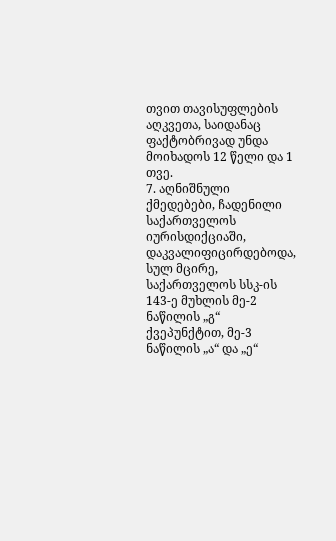თვით თავისუფლების აღკვეთა, საიდანაც ფაქტობრივად უნდა მოიხადოს 12 წელი და 1 თვე.
7. აღნიშნული ქმედებები, ჩადენილი საქართველოს იურისდიქციაში, დაკვალიფიცირდებოდა, სულ მცირე, საქართველოს სსკ-ის 143-ე მუხლის მე-2 ნაწილის „გ“ ქვეპუნქტით, მე-3 ნაწილის „ა“ და „ე“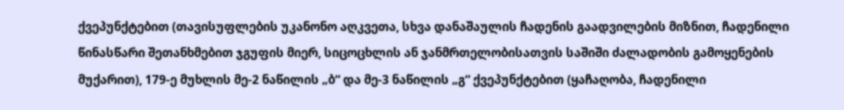ქვეპუნქტებით (თავისუფლების უკანონო აღკვეთა, სხვა დანაშაულის ჩადენის გაადვილების მიზნით, ჩადენილი წინასწარი შეთანხმებით ჯგუფის მიერ, სიცოცხლის ან ჯანმრთელობისათვის საშიში ძალადობის გამოყენების მუქარით), 179-ე მუხლის მე-2 ნაწილის „ბ“ და მე-3 ნაწილის „გ“ ქვეპუნქტებით (ყაჩაღობა, ჩადენილი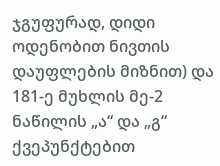ჯგუფურად, დიდი ოდენობით ნივთის დაუფლების მიზნით) და 181-ე მუხლის მე-2 ნაწილის „ა“ და „გ“ ქვეპუნქტებით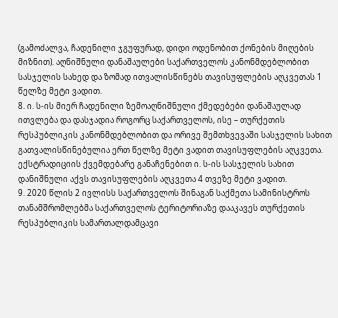(გამოძალვა, ჩადენილი ჯგუფურად, დიდი ოდენობით ქონების მიღების მიზნით). აღნიშნული დანაშაულები საქართველოს კანონმდებლობით სასჯელის სახედ და ზომად ითვალისწინებს თავისუფლების აღკვეთას 1 წელზე მეტი ვადით.
8. ი. ს-ის მიერ ჩადენილი ზემოაღნიშნული ქმედებები დანაშაულად ითვლება და დასჯადია როგორც საქართველოს, ისე – თურქეთის რესპუბლიკის კანონმდებლობით და ორივე შემთხვევაში სასჯელის სახით გათვალისწინებულია ერთ წელზე მეტი ვადით თავისუფლების აღკვეთა. ექსტრადიციის ქვემდებარე განაჩენებით ი. ს-ის სასჯელის სახით დანიშნული აქვს თავისუფლების აღკვეთა 4 თვეზე მეტი ვადით.
9. 2020 წლის 2 ივლისს საქართველოს შინაგან საქმეთა სამინისტროს თანამშრომლებმა საქართველოს ტერიტორიაზე დააკავეს თურქეთის რესპუბლიკის სამართალდამცავი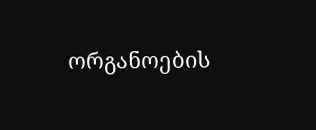ორგანოების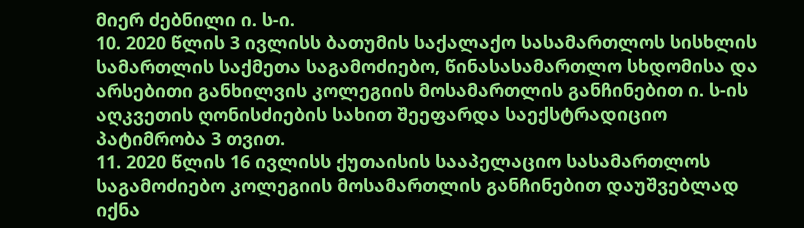მიერ ძებნილი ი. ს-ი.
10. 2020 წლის 3 ივლისს ბათუმის საქალაქო სასამართლოს სისხლის სამართლის საქმეთა საგამოძიებო, წინასასამართლო სხდომისა და არსებითი განხილვის კოლეგიის მოსამართლის განჩინებით ი. ს-ის აღკვეთის ღონისძიების სახით შეეფარდა საექსტრადიციო პატიმრობა 3 თვით.
11. 2020 წლის 16 ივლისს ქუთაისის სააპელაციო სასამართლოს საგამოძიებო კოლეგიის მოსამართლის განჩინებით დაუშვებლად იქნა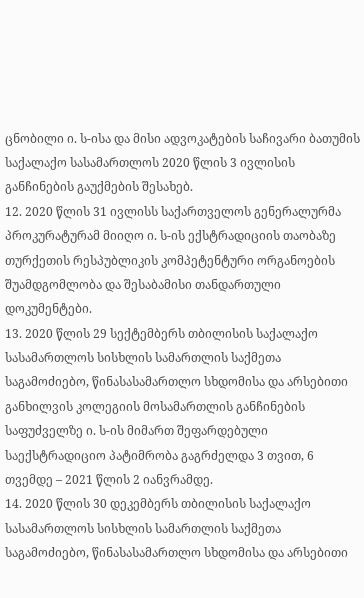ცნობილი ი. ს-ისა და მისი ადვოკატების საჩივარი ბათუმის საქალაქო სასამართლოს 2020 წლის 3 ივლისის განჩინების გაუქმების შესახებ.
12. 2020 წლის 31 ივლისს საქართველოს გენერალურმა პროკურატურამ მიიღო ი. ს-ის ექსტრადიციის თაობაზე თურქეთის რესპუბლიკის კომპეტენტური ორგანოების შუამდგომლობა და შესაბამისი თანდართული დოკუმენტები.
13. 2020 წლის 29 სექტემბერს თბილისის საქალაქო სასამართლოს სისხლის სამართლის საქმეთა საგამოძიებო, წინასასამართლო სხდომისა და არსებითი განხილვის კოლეგიის მოსამართლის განჩინების საფუძველზე ი. ს-ის მიმართ შეფარდებული საექსტრადიციო პატიმრობა გაგრძელდა 3 თვით, 6 თვემდე – 2021 წლის 2 იანვრამდე.
14. 2020 წლის 30 დეკემბერს თბილისის საქალაქო სასამართლოს სისხლის სამართლის საქმეთა საგამოძიებო, წინასასამართლო სხდომისა და არსებითი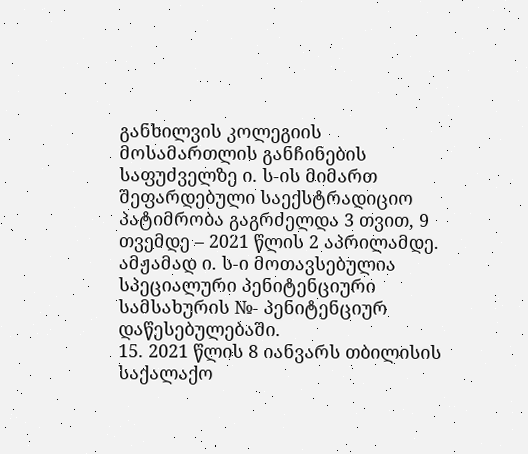განხილვის კოლეგიის მოსამართლის განჩინების საფუძველზე ი. ს-ის მიმართ შეფარდებული საექსტრადიციო პატიმრობა გაგრძელდა 3 თვით, 9 თვემდე – 2021 წლის 2 აპრილამდე. ამჟამად ი. ს-ი მოთავსებულია სპეციალური პენიტენციური სამსახურის №- პენიტენციურ დაწესებულებაში.
15. 2021 წლის 8 იანვარს თბილისის საქალაქო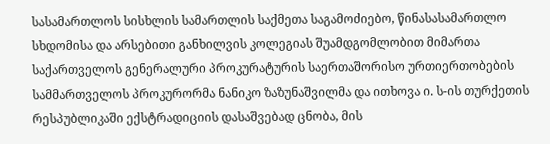სასამართლოს სისხლის სამართლის საქმეთა საგამოძიებო, წინასასამართლო სხდომისა და არსებითი განხილვის კოლეგიას შუამდგომლობით მიმართა საქართველოს გენერალური პროკურატურის საერთაშორისო ურთიერთობების სამმართველოს პროკურორმა ნანიკო ზაზუნაშვილმა და ითხოვა ი. ს-ის თურქეთის რესპუბლიკაში ექსტრადიციის დასაშვებად ცნობა, მის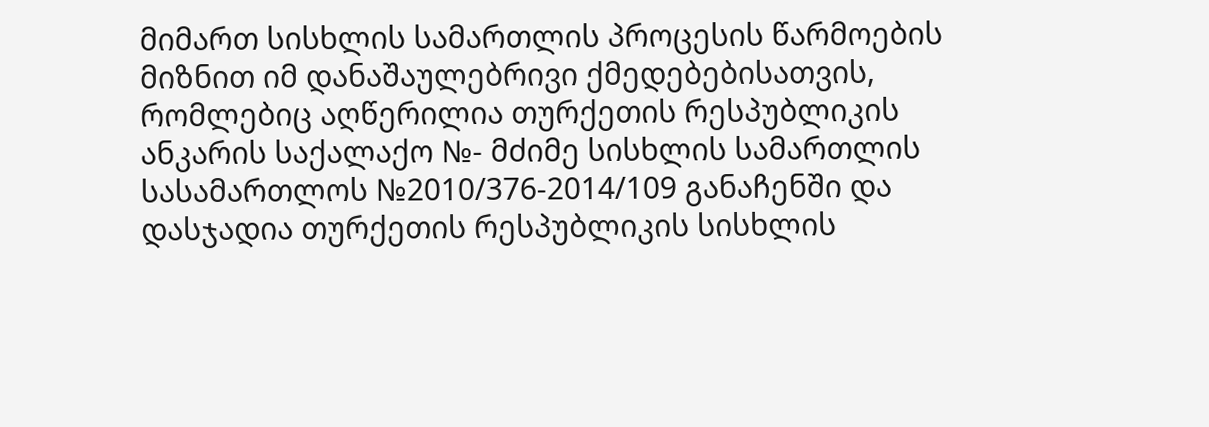მიმართ სისხლის სამართლის პროცესის წარმოების მიზნით იმ დანაშაულებრივი ქმედებებისათვის, რომლებიც აღწერილია თურქეთის რესპუბლიკის ანკარის საქალაქო №- მძიმე სისხლის სამართლის სასამართლოს №2010/376-2014/109 განაჩენში და დასჯადია თურქეთის რესპუბლიკის სისხლის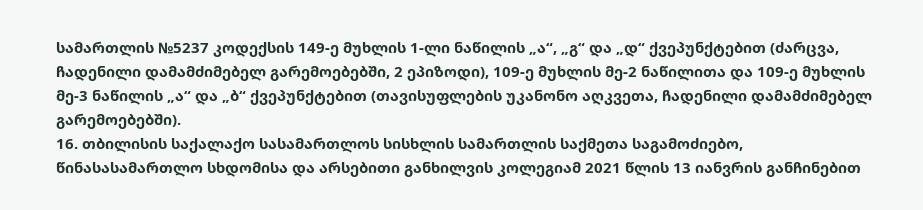სამართლის №5237 კოდექსის 149-ე მუხლის 1-ლი ნაწილის „ა“, „გ“ და „დ“ ქვეპუნქტებით (ძარცვა, ჩადენილი დამამძიმებელ გარემოებებში, 2 ეპიზოდი), 109-ე მუხლის მე-2 ნაწილითა და 109-ე მუხლის მე-3 ნაწილის „ა“ და „ბ“ ქვეპუნქტებით (თავისუფლების უკანონო აღკვეთა, ჩადენილი დამამძიმებელ გარემოებებში).
16. თბილისის საქალაქო სასამართლოს სისხლის სამართლის საქმეთა საგამოძიებო, წინასასამართლო სხდომისა და არსებითი განხილვის კოლეგიამ 2021 წლის 13 იანვრის განჩინებით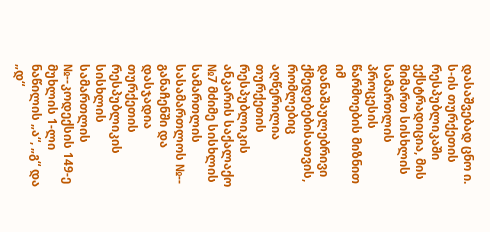დასაშვებად ცნო ი. ს-ის თურქეთის რესპუბლიკაში ექსტრადიცია, მის მიმართ სისხლის სამართლის პროცესის წარმოების მიზნით იმ დანაშაულებრივი ქმედებებისათვის, რომლებიც აღწერილია თურქეთის რესპუბლიკის ანკარის საქალაქო №7 მძიმე სისხლის სამართლის სასამართლოს №-- განაჩენში და დასჯადია თურქეთის რესპუბლიკის სისხლის სამართლის №--კოდექსის 149-ე მუხლის 1-ლი ნაწილის „ა“, „გ“ და „დ“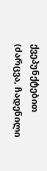ქვეპუნქტებით (ძარცვა, ჩადენილი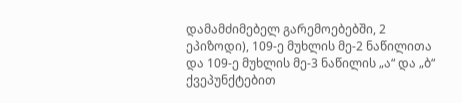დამამძიმებელ გარემოებებში, 2 ეპიზოდი), 109-ე მუხლის მე-2 ნაწილითა და 109-ე მუხლის მე-3 ნაწილის „ა“ და „ბ“ ქვეპუნქტებით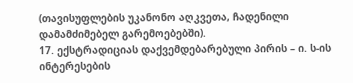(თავისუფლების უკანონო აღკვეთა, ჩადენილი დამამძიმებელ გარემოებებში).
17. ექსტრადიციას დაქვემდებარებული პირის – ი. ს-ის ინტერესების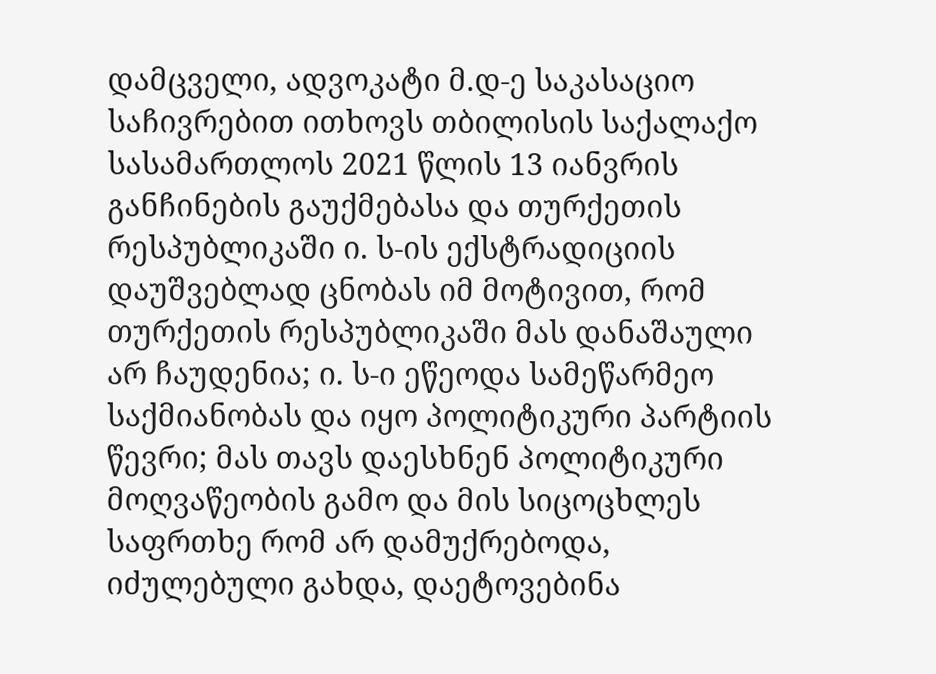დამცველი, ადვოკატი მ.დ-ე საკასაციო საჩივრებით ითხოვს თბილისის საქალაქო სასამართლოს 2021 წლის 13 იანვრის განჩინების გაუქმებასა და თურქეთის რესპუბლიკაში ი. ს-ის ექსტრადიციის დაუშვებლად ცნობას იმ მოტივით, რომ თურქეთის რესპუბლიკაში მას დანაშაული არ ჩაუდენია; ი. ს-ი ეწეოდა სამეწარმეო საქმიანობას და იყო პოლიტიკური პარტიის წევრი; მას თავს დაესხნენ პოლიტიკური მოღვაწეობის გამო და მის სიცოცხლეს საფრთხე რომ არ დამუქრებოდა, იძულებული გახდა, დაეტოვებინა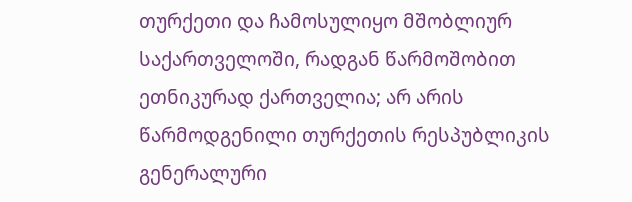თურქეთი და ჩამოსულიყო მშობლიურ საქართველოში, რადგან წარმოშობით ეთნიკურად ქართველია; არ არის წარმოდგენილი თურქეთის რესპუბლიკის გენერალური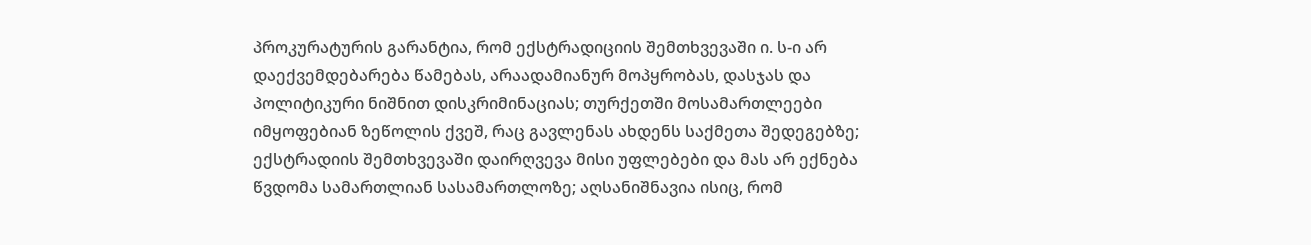პროკურატურის გარანტია, რომ ექსტრადიციის შემთხვევაში ი. ს-ი არ დაექვემდებარება წამებას, არაადამიანურ მოპყრობას, დასჯას და პოლიტიკური ნიშნით დისკრიმინაციას; თურქეთში მოსამართლეები იმყოფებიან ზეწოლის ქვეშ, რაც გავლენას ახდენს საქმეთა შედეგებზე; ექსტრადიის შემთხვევაში დაირღვევა მისი უფლებები და მას არ ექნება წვდომა სამართლიან სასამართლოზე; აღსანიშნავია ისიც, რომ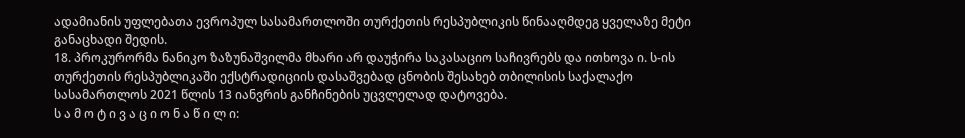ადამიანის უფლებათა ევროპულ სასამართლოში თურქეთის რესპუბლიკის წინააღმდეგ ყველაზე მეტი განაცხადი შედის.
18. პროკურორმა ნანიკო ზაზუნაშვილმა მხარი არ დაუჭირა საკასაციო საჩივრებს და ითხოვა ი. ს-ის თურქეთის რესპუბლიკაში ექსტრადიციის დასაშვებად ცნობის შესახებ თბილისის საქალაქო სასამართლოს 2021 წლის 13 იანვრის განჩინების უცვლელად დატოვება.
ს ა მ ო ტ ი ვ ა ც ი ო ნ ა წ ი ლ ი: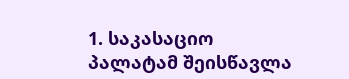1. საკასაციო პალატამ შეისწავლა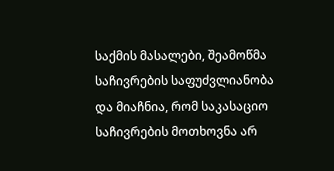საქმის მასალები, შეამოწმა საჩივრების საფუძვლიანობა და მიაჩნია, რომ საკასაციო საჩივრების მოთხოვნა არ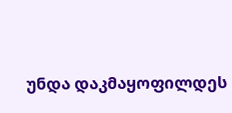უნდა დაკმაყოფილდეს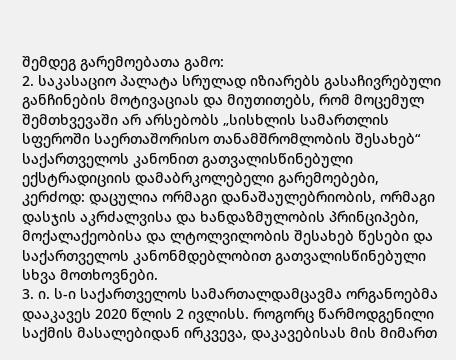შემდეგ გარემოებათა გამო:
2. საკასაციო პალატა სრულად იზიარებს გასაჩივრებული განჩინების მოტივაციას და მიუთითებს, რომ მოცემულ შემთხვევაში არ არსებობს „სისხლის სამართლის სფეროში საერთაშორისო თანამშრომლობის შესახებ“ საქართველოს კანონით გათვალისწინებული ექსტრადიციის დამაბრკოლებელი გარემოებები, კერძოდ: დაცულია ორმაგი დანაშაულებრიობის, ორმაგი დასჯის აკრძალვისა და ხანდაზმულობის პრინციპები, მოქალაქეობისა და ლტოლვილობის შესახებ წესები და საქართველოს კანონმდებლობით გათვალისწინებული სხვა მოთხოვნები.
3. ი. ს-ი საქართველოს სამართალდამცავმა ორგანოებმა დააკავეს 2020 წლის 2 ივლისს. როგორც წარმოდგენილი საქმის მასალებიდან ირკვევა, დაკავებისას მის მიმართ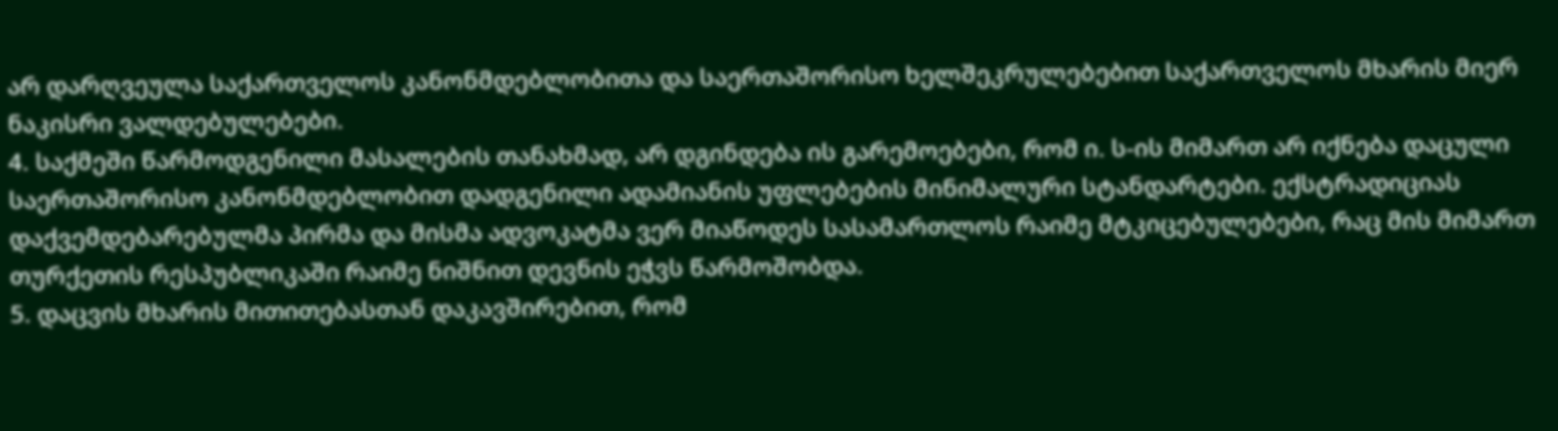არ დარღვეულა საქართველოს კანონმდებლობითა და საერთაშორისო ხელშეკრულებებით საქართველოს მხარის მიერ ნაკისრი ვალდებულებები.
4. საქმეში წარმოდგენილი მასალების თანახმად, არ დგინდება ის გარემოებები, რომ ი. ს-ის მიმართ არ იქნება დაცული საერთაშორისო კანონმდებლობით დადგენილი ადამიანის უფლებების მინიმალური სტანდარტები. ექსტრადიციას დაქვემდებარებულმა პირმა და მისმა ადვოკატმა ვერ მიაწოდეს სასამართლოს რაიმე მტკიცებულებები, რაც მის მიმართ თურქეთის რესპუბლიკაში რაიმე ნიშნით დევნის ეჭვს წარმოშობდა.
5. დაცვის მხარის მითითებასთან დაკავშირებით, რომ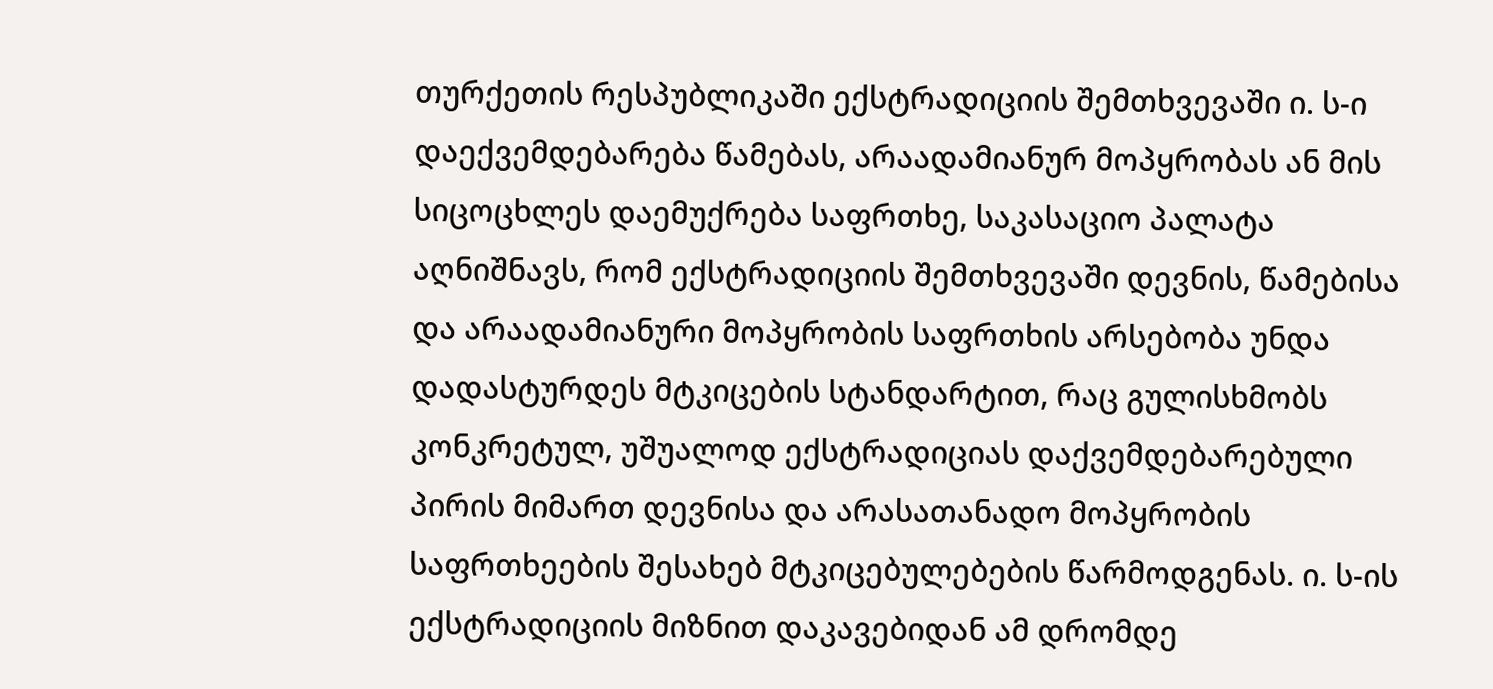თურქეთის რესპუბლიკაში ექსტრადიციის შემთხვევაში ი. ს-ი დაექვემდებარება წამებას, არაადამიანურ მოპყრობას ან მის სიცოცხლეს დაემუქრება საფრთხე, საკასაციო პალატა აღნიშნავს, რომ ექსტრადიციის შემთხვევაში დევნის, წამებისა და არაადამიანური მოპყრობის საფრთხის არსებობა უნდა დადასტურდეს მტკიცების სტანდარტით, რაც გულისხმობს კონკრეტულ, უშუალოდ ექსტრადიციას დაქვემდებარებული პირის მიმართ დევნისა და არასათანადო მოპყრობის საფრთხეების შესახებ მტკიცებულებების წარმოდგენას. ი. ს-ის ექსტრადიციის მიზნით დაკავებიდან ამ დრომდე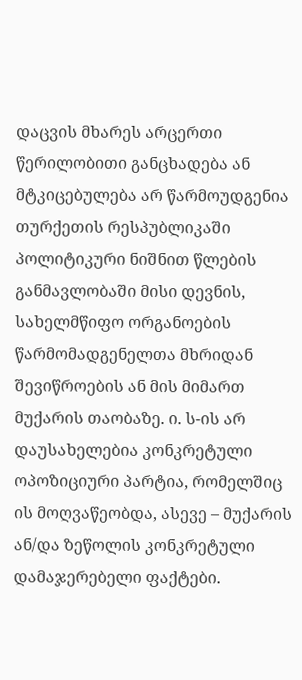დაცვის მხარეს არცერთი წერილობითი განცხადება ან მტკიცებულება არ წარმოუდგენია თურქეთის რესპუბლიკაში პოლიტიკური ნიშნით წლების განმავლობაში მისი დევნის, სახელმწიფო ორგანოების წარმომადგენელთა მხრიდან შევიწროების ან მის მიმართ მუქარის თაობაზე. ი. ს-ის არ დაუსახელებია კონკრეტული ოპოზიციური პარტია, რომელშიც ის მოღვაწეობდა, ასევე – მუქარის ან/და ზეწოლის კონკრეტული დამაჯერებელი ფაქტები.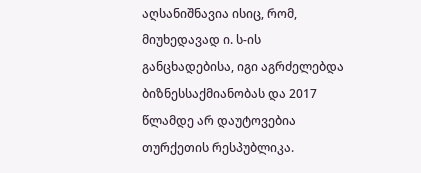აღსანიშნავია ისიც, რომ, მიუხედავად ი. ს-ის განცხადებისა, იგი აგრძელებდა ბიზნესსაქმიანობას და 2017 წლამდე არ დაუტოვებია თურქეთის რესპუბლიკა.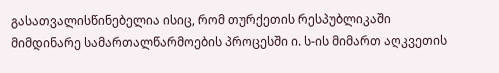გასათვალისწინებელია ისიც, რომ თურქეთის რესპუბლიკაში მიმდინარე სამართალწარმოების პროცესში ი. ს-ის მიმართ აღკვეთის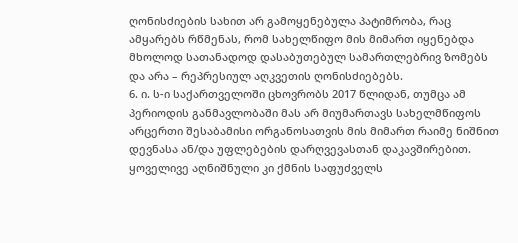ღონისძიების სახით არ გამოყენებულა პატიმრობა, რაც ამყარებს რწმენას, რომ სახელწიფო მის მიმართ იყენებდა მხოლოდ სათანადოდ დასაბუთებულ სამართლებრივ ზომებს და არა – რეპრესიულ აღკვეთის ღონისძიებებს.
6. ი. ს-ი საქართველოში ცხოვრობს 2017 წლიდან, თუმცა ამ პერიოდის განმავლობაში მას არ მიუმართავს სახელმწიფოს არცერთი შესაბამისი ორგანოსათვის მის მიმართ რაიმე ნიშნით დევნასა ან/და უფლებების დარღვევასთან დაკავშირებით. ყოველივე აღნიშნული კი ქმნის საფუძველს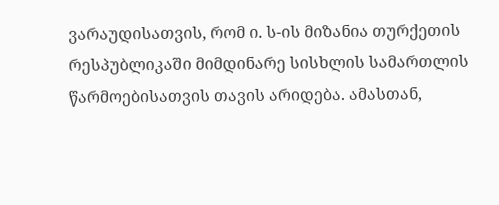ვარაუდისათვის, რომ ი. ს-ის მიზანია თურქეთის რესპუბლიკაში მიმდინარე სისხლის სამართლის წარმოებისათვის თავის არიდება. ამასთან,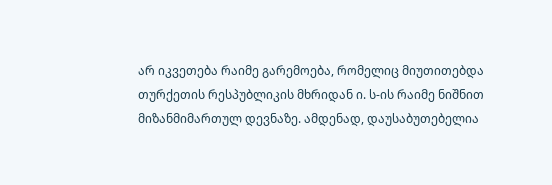არ იკვეთება რაიმე გარემოება, რომელიც მიუთითებდა თურქეთის რესპუბლიკის მხრიდან ი. ს-ის რაიმე ნიშნით მიზანმიმართულ დევნაზე. ამდენად, დაუსაბუთებელია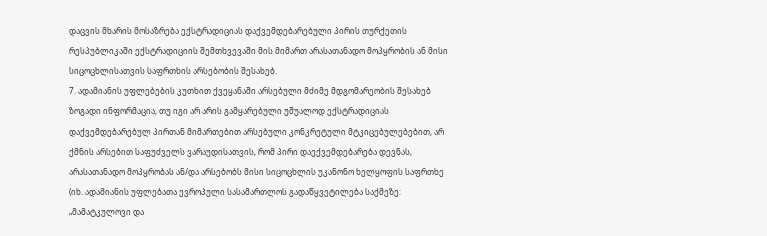დაცვის მხარის მოსაზრება ექსტრადიციას დაქვემდებარებული პირის თურქეთის რესპუბლიკაში ექსტრადიციის შემთხვევაში მის მიმართ არასათანადო მოპყრობის ან მისი სიცოცხლისათვის საფრთხის არსებობის შესახებ.
7. ადამიანის უფლებების კუთხით ქვეყანაში არსებული მძიმე მდგომარეობის შესახებ ზოგადი ინფორმაცია, თუ იგი არ არის გამყარებული უშუალოდ ექსტრადიციას დაქვემდებარებულ პირთან მიმართებით არსებული კონკრეტული მტკიცებულებებით, არ ქმნის არსებით საფუძველს ვარაუდისათვის, რომ პირი დაექვემდებარება დევნას, არასათანადო მოპყრობას ან/და არსებობს მისი სიცოცხლის უკანონო ხელყოფის საფრთხე (იხ. ადამიანის უფლებათა ევროპული სასამართლოს გადაწყვეტილება საქმეზე: „მამატკულოვი და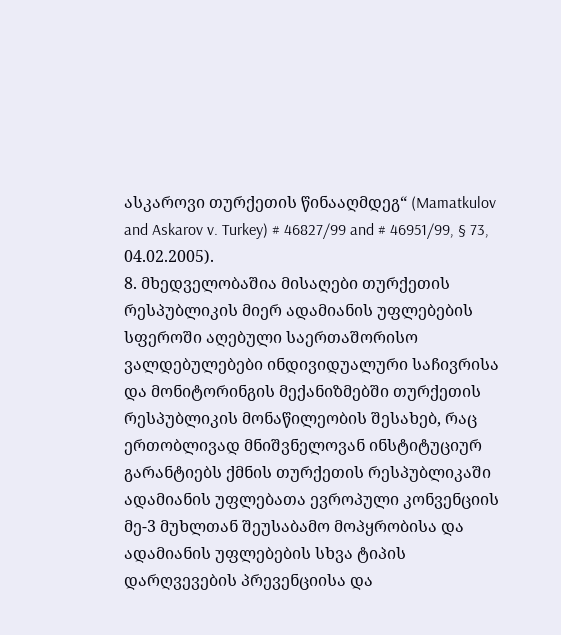ასკაროვი თურქეთის წინააღმდეგ“ (Mamatkulov and Askarov v. Turkey) # 46827/99 and # 46951/99, § 73, 04.02.2005).
8. მხედველობაშია მისაღები თურქეთის რესპუბლიკის მიერ ადამიანის უფლებების სფეროში აღებული საერთაშორისო ვალდებულებები ინდივიდუალური საჩივრისა და მონიტორინგის მექანიზმებში თურქეთის რესპუბლიკის მონაწილეობის შესახებ, რაც ერთობლივად მნიშვნელოვან ინსტიტუციურ გარანტიებს ქმნის თურქეთის რესპუბლიკაში ადამიანის უფლებათა ევროპული კონვენციის მე-3 მუხლთან შეუსაბამო მოპყრობისა და ადამიანის უფლებების სხვა ტიპის დარღვევების პრევენციისა და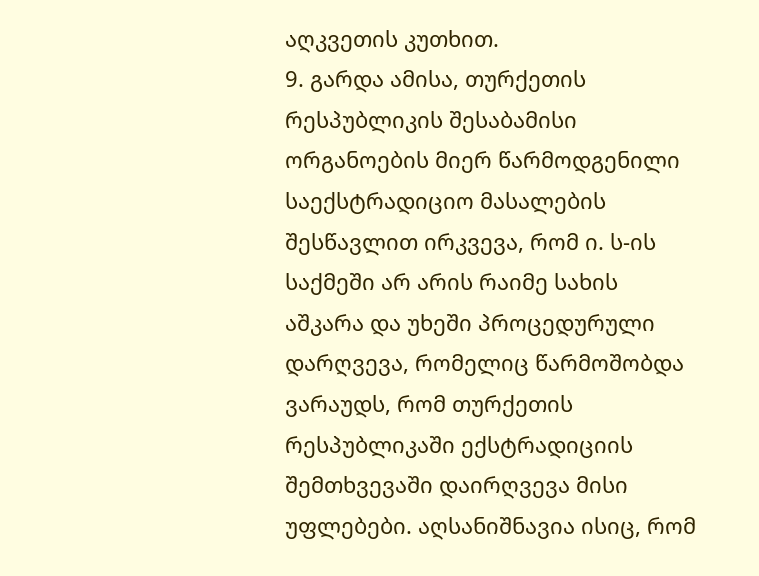აღკვეთის კუთხით.
9. გარდა ამისა, თურქეთის რესპუბლიკის შესაბამისი ორგანოების მიერ წარმოდგენილი საექსტრადიციო მასალების შესწავლით ირკვევა, რომ ი. ს-ის საქმეში არ არის რაიმე სახის აშკარა და უხეში პროცედურული დარღვევა, რომელიც წარმოშობდა ვარაუდს, რომ თურქეთის რესპუბლიკაში ექსტრადიციის შემთხვევაში დაირღვევა მისი უფლებები. აღსანიშნავია ისიც, რომ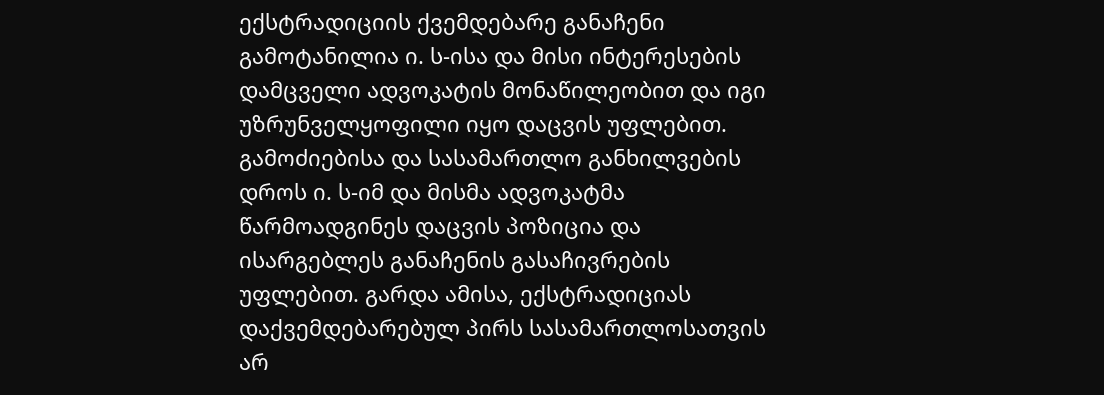ექსტრადიციის ქვემდებარე განაჩენი გამოტანილია ი. ს-ისა და მისი ინტერესების დამცველი ადვოკატის მონაწილეობით და იგი უზრუნველყოფილი იყო დაცვის უფლებით. გამოძიებისა და სასამართლო განხილვების დროს ი. ს-იმ და მისმა ადვოკატმა წარმოადგინეს დაცვის პოზიცია და ისარგებლეს განაჩენის გასაჩივრების უფლებით. გარდა ამისა, ექსტრადიციას დაქვემდებარებულ პირს სასამართლოსათვის არ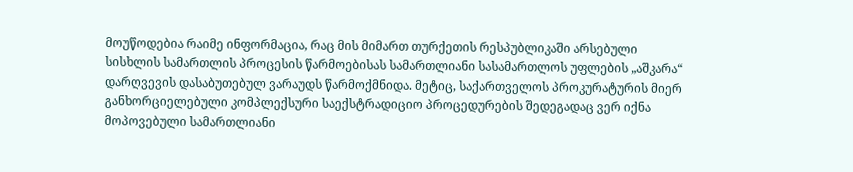მოუწოდებია რაიმე ინფორმაცია, რაც მის მიმართ თურქეთის რესპუბლიკაში არსებული სისხლის სამართლის პროცესის წარმოებისას სამართლიანი სასამართლოს უფლების „აშკარა“ დარღვევის დასაბუთებულ ვარაუდს წარმოქმნიდა. მეტიც, საქართველოს პროკურატურის მიერ განხორციელებული კომპლექსური საექსტრადიციო პროცედურების შედეგადაც ვერ იქნა მოპოვებული სამართლიანი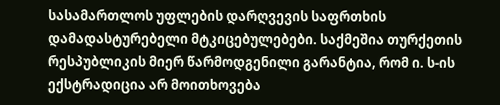სასამართლოს უფლების დარღვევის საფრთხის დამადასტურებელი მტკიცებულებები. საქმეშია თურქეთის რესპუბლიკის მიერ წარმოდგენილი გარანტია, რომ ი. ს-ის ექსტრადიცია არ მოითხოვება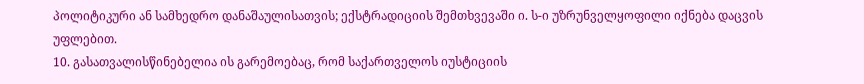პოლიტიკური ან სამხედრო დანაშაულისათვის; ექსტრადიციის შემთხვევაში ი. ს-ი უზრუნველყოფილი იქნება დაცვის უფლებით.
10. გასათვალისწინებელია ის გარემოებაც, რომ საქართველოს იუსტიციის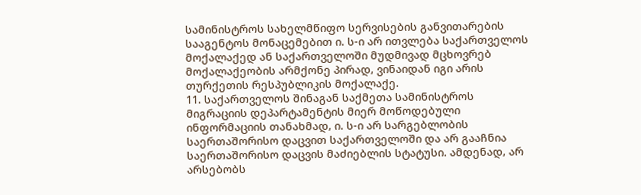სამინისტროს სახელმწიფო სერვისების განვითარების სააგენტოს მონაცემებით ი. ს-ი არ ითვლება საქართველოს მოქალაქედ ან საქართველოში მუდმივად მცხოვრებ მოქალაქეობის არმქონე პირად, ვინაიდან იგი არის თურქეთის რესპუბლიკის მოქალაქე.
11. საქართველოს შინაგან საქმეთა სამინისტროს მიგრაციის დეპარტამენტის მიერ მოწოდებული ინფორმაციის თანახმად, ი. ს-ი არ სარგებლობის საერთაშორისო დაცვით საქართველოში და არ გააჩნია საერთაშორისო დაცვის მაძიებლის სტატუსი. ამდენად, არ არსებობს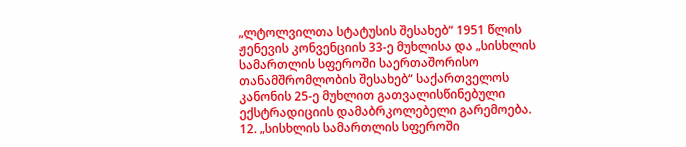„ლტოლვილთა სტატუსის შესახებ“ 1951 წლის ჟენევის კონვენციის 33-ე მუხლისა და „სისხლის სამართლის სფეროში საერთაშორისო თანამშრომლობის შესახებ“ საქართველოს კანონის 25-ე მუხლით გათვალისწინებული ექსტრადიციის დამაბრკოლებელი გარემოება.
12. „სისხლის სამართლის სფეროში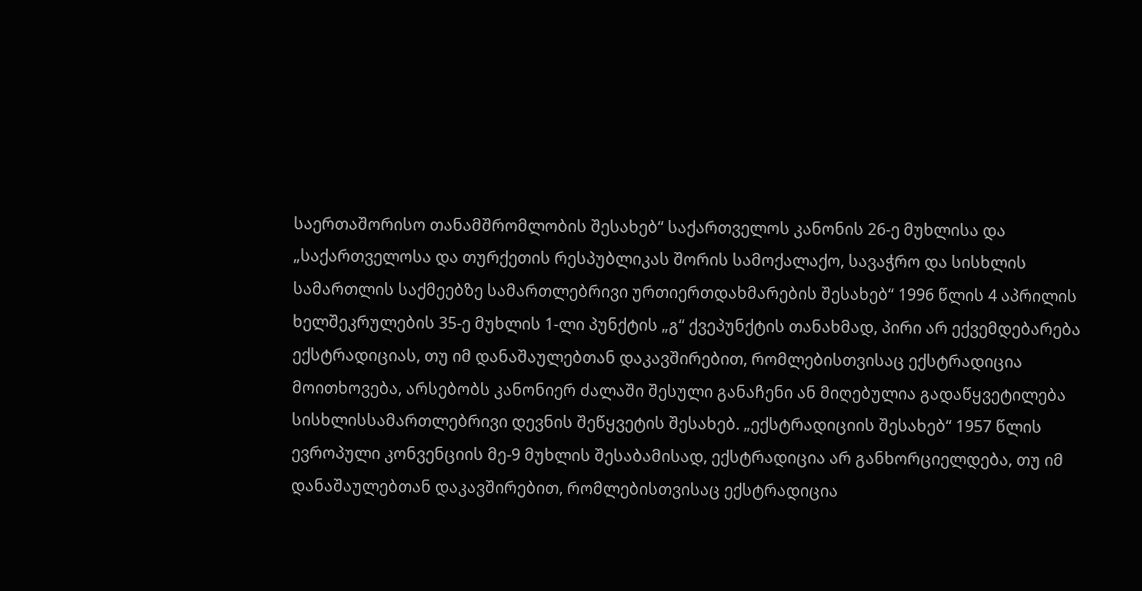საერთაშორისო თანამშრომლობის შესახებ“ საქართველოს კანონის 26-ე მუხლისა და „საქართველოსა და თურქეთის რესპუბლიკას შორის სამოქალაქო, სავაჭრო და სისხლის სამართლის საქმეებზე სამართლებრივი ურთიერთდახმარების შესახებ“ 1996 წლის 4 აპრილის ხელშეკრულების 35-ე მუხლის 1-ლი პუნქტის „გ“ ქვეპუნქტის თანახმად, პირი არ ექვემდებარება ექსტრადიციას, თუ იმ დანაშაულებთან დაკავშირებით, რომლებისთვისაც ექსტრადიცია მოითხოვება, არსებობს კანონიერ ძალაში შესული განაჩენი ან მიღებულია გადაწყვეტილება სისხლისსამართლებრივი დევნის შეწყვეტის შესახებ. „ექსტრადიციის შესახებ“ 1957 წლის ევროპული კონვენციის მე-9 მუხლის შესაბამისად, ექსტრადიცია არ განხორციელდება, თუ იმ დანაშაულებთან დაკავშირებით, რომლებისთვისაც ექსტრადიცია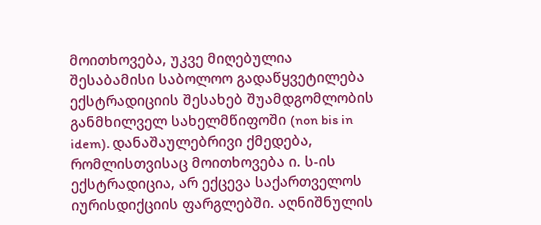მოითხოვება, უკვე მიღებულია შესაბამისი საბოლოო გადაწყვეტილება ექსტრადიციის შესახებ შუამდგომლობის განმხილველ სახელმწიფოში (non bis in idem). დანაშაულებრივი ქმედება, რომლისთვისაც მოითხოვება ი. ს-ის ექსტრადიცია, არ ექცევა საქართველოს იურისდიქციის ფარგლებში. აღნიშნულის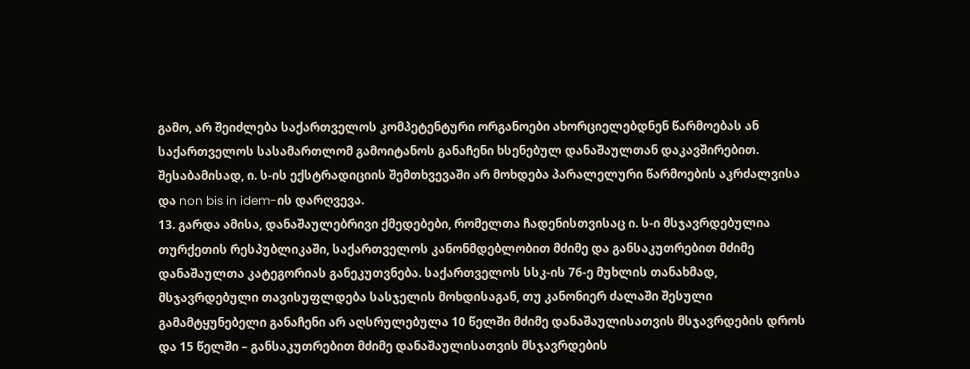გამო, არ შეიძლება საქართველოს კომპეტენტური ორგანოები ახორციელებდნენ წარმოებას ან საქართველოს სასამართლომ გამოიტანოს განაჩენი ხსენებულ დანაშაულთან დაკავშირებით. შესაბამისად, ი. ს-ის ექსტრადიციის შემთხვევაში არ მოხდება პარალელური წარმოების აკრძალვისა და non bis in idem-ის დარღვევა.
13. გარდა ამისა, დანაშაულებრივი ქმედებები, რომელთა ჩადენისთვისაც ი. ს-ი მსჯავრდებულია თურქეთის რესპუბლიკაში, საქართველოს კანონმდებლობით მძიმე და განსაკუთრებით მძიმე დანაშაულთა კატეგორიას განეკუთვნება. საქართველოს სსკ-ის 76-ე მუხლის თანახმად, მსჯავრდებული თავისუფლდება სასჯელის მოხდისაგან, თუ კანონიერ ძალაში შესული გამამტყუნებელი განაჩენი არ აღსრულებულა 10 წელში მძიმე დანაშაულისათვის მსჯავრდების დროს და 15 წელში – განსაკუთრებით მძიმე დანაშაულისათვის მსჯავრდების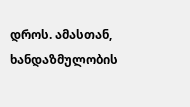დროს. ამასთან, ხანდაზმულობის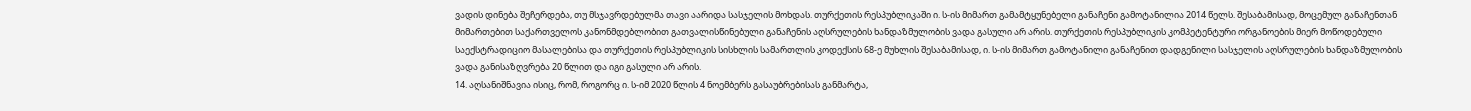ვადის დინება შეჩერდება, თუ მსჯავრდებულმა თავი აარიდა სასჯელის მოხდას. თურქეთის რესპუბლიკაში ი. ს-ის მიმართ გამამტყუნებელი განაჩენი გამოტანილია 2014 წელს. შესაბამისად, მოცემულ განაჩენთან მიმართებით საქართველოს კანონმდებლობით გათვალისწინებული განაჩენის აღსრულების ხანდაზმულობის ვადა გასული არ არის. თურქეთის რესპუბლიკის კომპეტენტური ორგანოების მიერ მოწოდებული საექსტრადიციო მასალებისა და თურქეთის რესპუბლიკის სისხლის სამართლის კოდექსის 68-ე მუხლის შესაბამისად, ი. ს-ის მიმართ გამოტანილი განაჩენით დადგენილი სასჯელის აღსრულების ხანდაზმულობის ვადა განისაზღვრება 20 წლით და იგი გასული არ არის.
14. აღსანიშნავია ისიც, რომ, როგორც ი. ს-იმ 2020 წლის 4 ნოემბერს გასაუბრებისას განმარტა,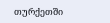თურქეთში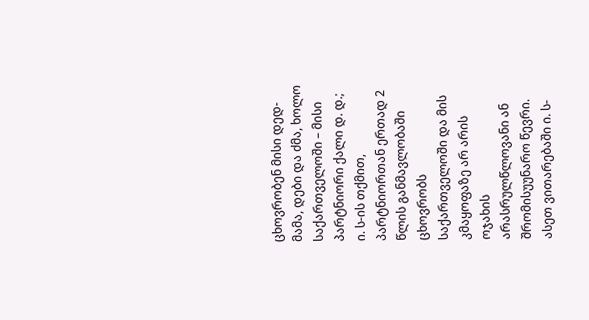ცხოვრობენ მისი დედ-მამა, დები და ძმა, ხოლო საქართველოში – მისი პარტნიორი ქალი დ. დ.; ი. ს-ის თქმით, პარტნიორთან ერთად 2 წლის განმავლობაში ცხოვრობს საქართველოში და მის კმაყოფაზე არ არის ოჯახის არასრულწლოვანი ან შრომისუუნარო წევრი. ასეთ ვითარებაში ი. ს-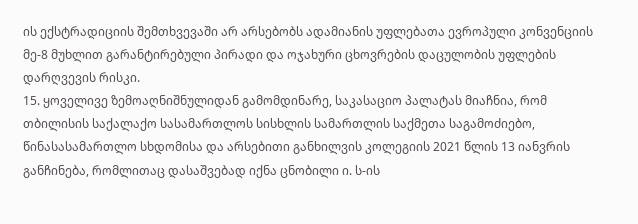ის ექსტრადიციის შემთხვევაში არ არსებობს ადამიანის უფლებათა ევროპული კონვენციის მე-8 მუხლით გარანტირებული პირადი და ოჯახური ცხოვრების დაცულობის უფლების დარღვევის რისკი.
15. ყოველივე ზემოაღნიშნულიდან გამომდინარე, საკასაციო პალატას მიაჩნია, რომ თბილისის საქალაქო სასამართლოს სისხლის სამართლის საქმეთა საგამოძიებო, წინასასამართლო სხდომისა და არსებითი განხილვის კოლეგიის 2021 წლის 13 იანვრის განჩინება, რომლითაც დასაშვებად იქნა ცნობილი ი. ს-ის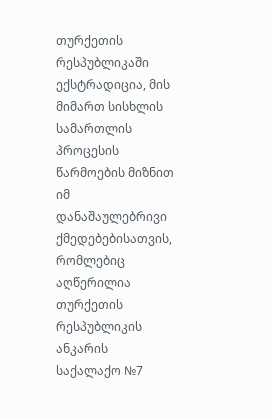თურქეთის რესპუბლიკაში ექსტრადიცია, მის მიმართ სისხლის სამართლის პროცესის წარმოების მიზნით იმ დანაშაულებრივი ქმედებებისათვის, რომლებიც აღწერილია თურქეთის რესპუბლიკის ანკარის საქალაქო №7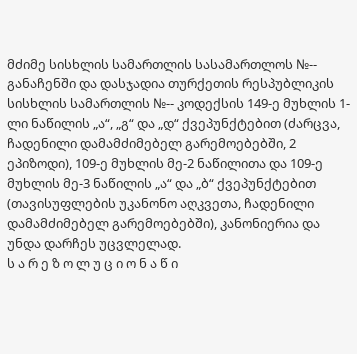მძიმე სისხლის სამართლის სასამართლოს №-- განაჩენში და დასჯადია თურქეთის რესპუბლიკის სისხლის სამართლის №-- კოდექსის 149-ე მუხლის 1-ლი ნაწილის „ა“, „გ“ და „დ“ ქვეპუნქტებით (ძარცვა, ჩადენილი დამამძიმებელ გარემოებებში, 2 ეპიზოდი), 109-ე მუხლის მე-2 ნაწილითა და 109-ე მუხლის მე-3 ნაწილის „ა“ და „ბ“ ქვეპუნქტებით (თავისუფლების უკანონო აღკვეთა, ჩადენილი დამამძიმებელ გარემოებებში), კანონიერია და უნდა დარჩეს უცვლელად.
ს ა რ ე ზ ო ლ უ ც ი ო ნ ა წ ი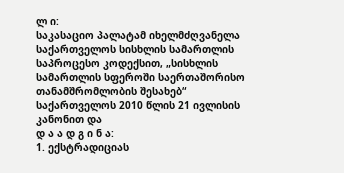ლ ი:
საკასაციო პალატამ იხელმძღვანელა საქართველოს სისხლის სამართლის საპროცესო კოდექსით, „სისხლის სამართლის სფეროში საერთაშორისო თანამშრომლობის შესახებ“ საქართველოს 2010 წლის 21 ივლისის კანონით და
დ ა ა დ გ ი ნ ა:
1. ექსტრადიციას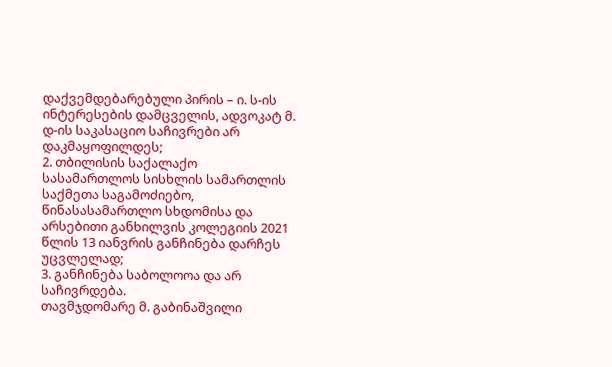დაქვემდებარებული პირის – ი. ს-ის ინტერესების დამცველის, ადვოკატ მ. დ-ის საკასაციო საჩივრები არ დაკმაყოფილდეს;
2. თბილისის საქალაქო სასამართლოს სისხლის სამართლის საქმეთა საგამოძიებო, წინასასამართლო სხდომისა და არსებითი განხილვის კოლეგიის 2021 წლის 13 იანვრის განჩინება დარჩეს უცვლელად;
3. განჩინება საბოლოოა და არ საჩივრდება.
თავმჯდომარე მ. გაბინაშვილი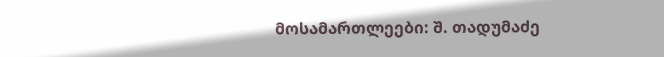მოსამართლეები: შ. თადუმაძე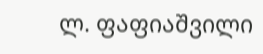ლ. ფაფიაშვილი